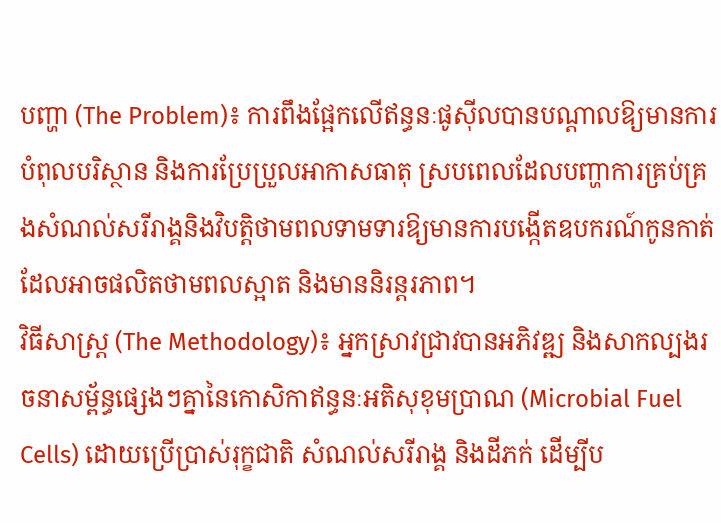បញ្ហា (The Problem)៖ ការពឹងផ្អែកលើឥន្ធនៈផូស៊ីលបានបណ្តាលឱ្យមានការបំពុលបរិស្ថាន និងការប្រែប្រួលអាកាសធាតុ ស្របពេលដែលបញ្ហាការគ្រប់គ្រងសំណល់សរីរាង្គនិងវិបត្តិថាមពលទាមទារឱ្យមានការបង្កើតឧបករណ៍កូនកាត់ដែលអាចផលិតថាមពលស្អាត និងមាននិរន្តរភាព។
វិធីសាស្ត្រ (The Methodology)៖ អ្នកស្រាវជ្រាវបានអភិវឌ្ឍ និងសាកល្បងរចនាសម្ព័ន្ធផ្សេងៗគ្នានៃកោសិកាឥន្ធនៈអតិសុខុមប្រាណ (Microbial Fuel Cells) ដោយប្រើប្រាស់រុក្ខជាតិ សំណល់សរីរាង្គ និងដីភក់ ដើម្បីប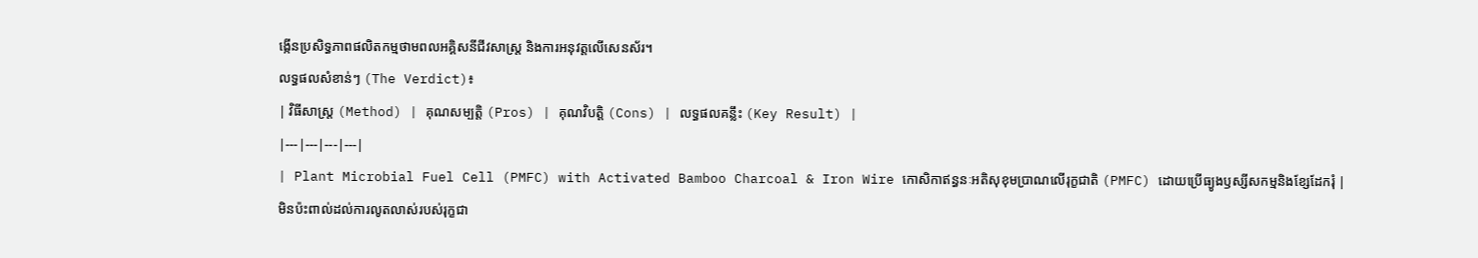ង្កើនប្រសិទ្ធភាពផលិតកម្មថាមពលអគ្គិសនីជីវសាស្រ្ត និងការអនុវត្តលើសេនស័រ។
លទ្ធផលសំខាន់ៗ (The Verdict)៖
| វិធីសាស្ត្រ (Method) | គុណសម្បត្តិ (Pros) | គុណវិបត្តិ (Cons) | លទ្ធផលគន្លឹះ (Key Result) |
|---|---|---|---|
| Plant Microbial Fuel Cell (PMFC) with Activated Bamboo Charcoal & Iron Wire កោសិកាឥន្ធនៈអតិសុខុមប្រាណលើរុក្ខជាតិ (PMFC) ដោយប្រើធ្យូងឫស្សីសកម្មនិងខ្សែដែករុំ |
មិនប៉ះពាល់ដល់ការលូតលាស់របស់រុក្ខជា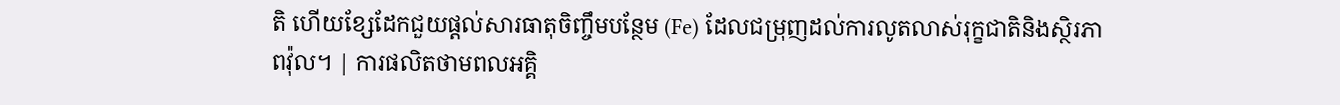តិ ហើយខ្សែដែកជួយផ្តល់សារធាតុចិញ្ចឹមបន្ថែម (Fe) ដែលជម្រុញដល់ការលូតលាស់រុក្ខជាតិនិងស្ថិរភាពវ៉ុល។ | ការផលិតថាមពលអគ្គិ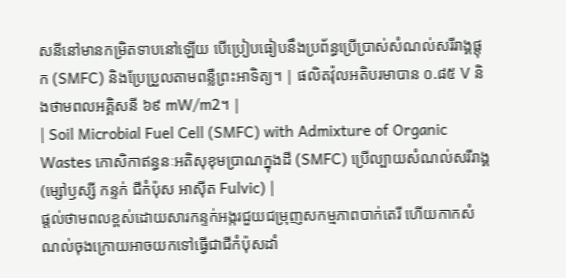សនីនៅមានកម្រិតទាបនៅឡើយ បើប្រៀបធៀបនឹងប្រព័ន្ធប្រើប្រាស់សំណល់សរីរាង្គផ្តុក (SMFC) និងប្រែប្រួលតាមពន្លឺព្រះអាទិត្យ។ | ផលិតវ៉ុលអតិបរមាបាន ០.៨៥ V និងថាមពលអគ្គិសនី ៦៩ mW/m2។ |
| Soil Microbial Fuel Cell (SMFC) with Admixture of Organic Wastes កោសិកាឥន្ធនៈអតិសុខុមប្រាណក្នុងដី (SMFC) ប្រើល្បាយសំណល់សរីរាង្គ (ម្សៅឫស្សី កន្ទក់ ជីកំប៉ុស អាស៊ីត Fulvic) |
ផ្តល់ថាមពលខ្ពស់ដោយសារកន្ទក់អង្ករជួយជម្រុញសកម្មភាពបាក់តេរី ហើយកាកសំណល់ចុងក្រោយអាចយកទៅធ្វើជាជីកំប៉ុសដាំ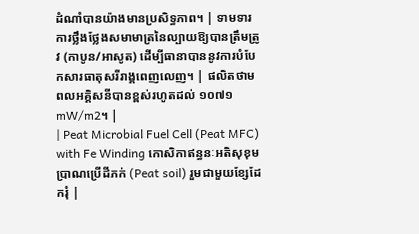ដំណាំបានយ៉ាងមានប្រសិទ្ធភាព។ | ទាមទារការថ្លឹងថ្លែងសមាមាត្រនៃល្បាយឱ្យបានត្រឹមត្រូវ (កាបូន/អាសូត) ដើម្បីធានាបាននូវការបំបែកសារធាតុសរីរាង្គពេញលេញ។ | ផលិតថាមពលអគ្គិសនីបានខ្ពស់រហូតដល់ ១០៧១ mW/m2។ |
| Peat Microbial Fuel Cell (Peat MFC) with Fe Winding កោសិកាឥន្ធនៈអតិសុខុមប្រាណប្រើដីភក់ (Peat soil) រួមជាមួយខ្សែដែករុំ |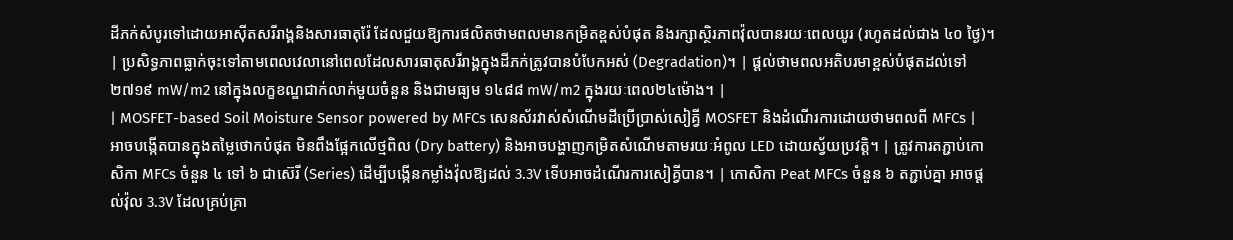ដីភក់សំបូរទៅដោយអាស៊ីតសរីរាង្គនិងសារធាតុរ៉ែ ដែលជួយឱ្យការផលិតថាមពលមានកម្រិតខ្ពស់បំផុត និងរក្សាស្ថិរភាពវ៉ុលបានរយៈពេលយូរ (រហូតដល់ជាង ៤០ ថ្ងៃ)។ | ប្រសិទ្ធភាពធ្លាក់ចុះទៅតាមពេលវេលានៅពេលដែលសារធាតុសរីរាង្គក្នុងដីភក់ត្រូវបានបំបែកអស់ (Degradation)។ | ផ្តល់ថាមពលអតិបរមាខ្ពស់បំផុតដល់ទៅ ២៧១៩ mW/m2 នៅក្នុងលក្ខខណ្ឌជាក់លាក់មួយចំនួន និងជាមធ្យម ១៤៨៨ mW/m2 ក្នុងរយៈពេល២៤ម៉ោង។ |
| MOSFET-based Soil Moisture Sensor powered by MFCs សេនស័រវាស់សំណើមដីប្រើប្រាស់សៀគ្វី MOSFET និងដំណើរការដោយថាមពលពី MFCs |
អាចបង្កើតបានក្នុងតម្លៃថោកបំផុត មិនពឹងផ្អែកលើថ្មពិល (Dry battery) និងអាចបង្ហាញកម្រិតសំណើមតាមរយៈអំពូល LED ដោយស្វ័យប្រវត្តិ។ | ត្រូវការតភ្ជាប់កោសិកា MFCs ចំនួន ៤ ទៅ ៦ ជាស៊េរី (Series) ដើម្បីបង្កើនកម្លាំងវ៉ុលឱ្យដល់ 3.3V ទើបអាចដំណើរការសៀគ្វីបាន។ | កោសិកា Peat MFCs ចំនួន ៦ តភ្ជាប់គ្នា អាចផ្តល់វ៉ុល 3.3V ដែលគ្រប់គ្រា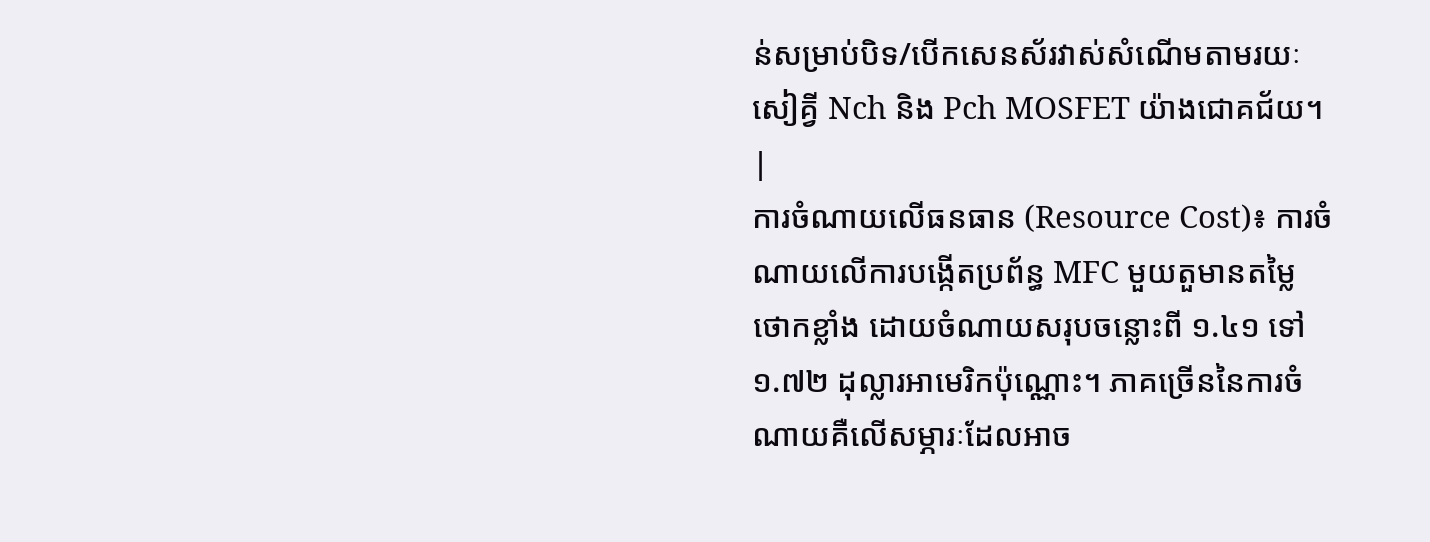ន់សម្រាប់បិទ/បើកសេនស័រវាស់សំណើមតាមរយៈសៀគ្វី Nch និង Pch MOSFET យ៉ាងជោគជ័យ។ |
ការចំណាយលើធនធាន (Resource Cost)៖ ការចំណាយលើការបង្កើតប្រព័ន្ធ MFC មួយតួមានតម្លៃថោកខ្លាំង ដោយចំណាយសរុបចន្លោះពី ១.៤១ ទៅ ១.៧២ ដុល្លារអាមេរិកប៉ុណ្ណោះ។ ភាគច្រើននៃការចំណាយគឺលើសម្ភារៈដែលអាច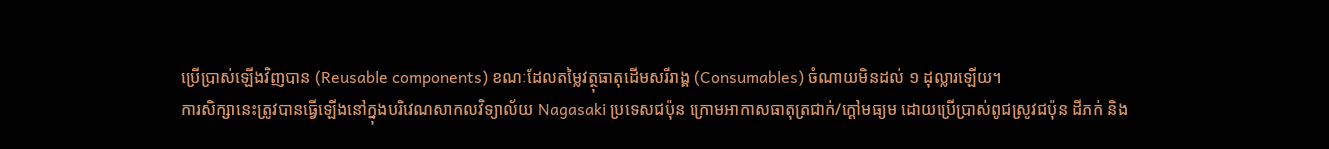ប្រើប្រាស់ឡើងវិញបាន (Reusable components) ខណៈដែលតម្លៃវត្ថុធាតុដើមសរីរាង្គ (Consumables) ចំណាយមិនដល់ ១ ដុល្លារឡើយ។
ការសិក្សានេះត្រូវបានធ្វើឡើងនៅក្នុងបរិវេណសាកលវិទ្យាល័យ Nagasaki ប្រទេសជប៉ុន ក្រោមអាកាសធាតុត្រជាក់/ក្តៅមធ្យម ដោយប្រើប្រាស់ពូជស្រូវជប៉ុន ដីភក់ និង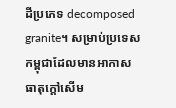ដីប្រភេទ decomposed granite។ សម្រាប់ប្រទេសកម្ពុជាដែលមានអាកាសធាតុក្តៅសើម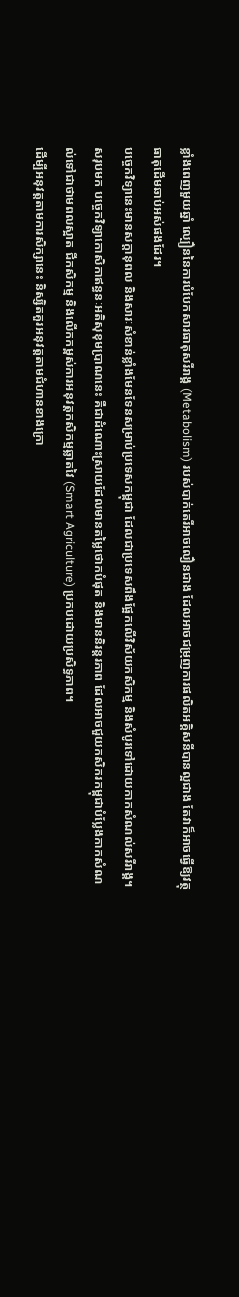ខ្លាំងពេញមួយឆ្នាំ ល្បឿននៃការបំបែកសារធាតុសរីរាង្គ (Metabolism) របស់បាក់តេរីអាចលឿនជាង ដែលអាចជម្រុញការផលិតអគ្គិសនីបានល្អជាង តែវាក៏អាចធ្វើឱ្យវត្ថុធាតុដើមឆាប់អស់ផងដែរ។
បច្ចេកវិទ្យានេះមានសក្តានុពល និងសារៈសំខាន់ខ្លាំងមែនទែនសម្រាប់ប្រទេសកម្ពុជា ដែលជាប្រទេសពឹងផ្អែកលើវិស័យកសិកម្ម និងសំបូរទៅដោយកាកសំណល់សរីរាង្គ។
សរុបមក បច្ចេកវិទ្យាកោសិកាឥន្ធនៈអតិសុខុមប្រាណនេះ គឺជាដំណោះស្រាយដែលមានតម្លៃថោកបំផុត និងមាននិរន្តរភាព ដែលអាចជួយកសិករកម្ពុជាបំប្លែងកាកសំណល់ទៅជាថាមពលស្អាត ជីកសិកម្ម និងលើកកម្ពស់ការអនុវត្តកសិកម្មឆ្លាតវៃ (Smart Agriculture) ប្រកបដោយប្រសិទ្ធភាព។
ដើម្បីអនុវត្តតាមការសិក្សានេះ និស្សិតគួរអនុវត្តតាមជំហានខាងក្រោ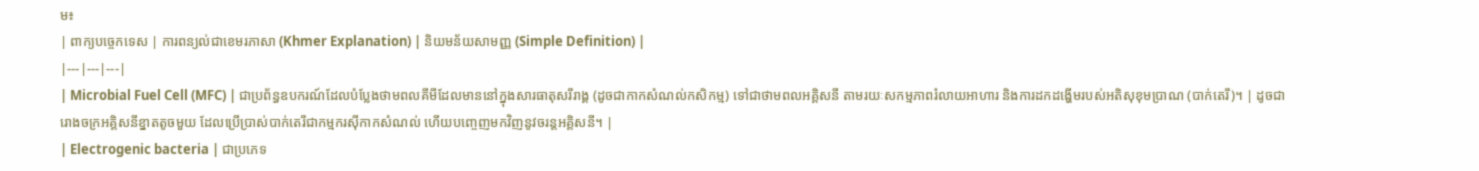ម៖
| ពាក្យបច្ចេកទេស | ការពន្យល់ជាខេមរភាសា (Khmer Explanation) | និយមន័យសាមញ្ញ (Simple Definition) |
|---|---|---|
| Microbial Fuel Cell (MFC) | ជាប្រព័ន្ធឧបករណ៍ដែលបំប្លែងថាមពលគីមីដែលមាននៅក្នុងសារធាតុសរីរាង្គ (ដូចជាកាកសំណល់កសិកម្ម) ទៅជាថាមពលអគ្គិសនី តាមរយៈសកម្មភាពរំលាយអាហារ និងការដកដង្ហើមរបស់អតិសុខុមប្រាណ (បាក់តេរី)។ | ដូចជារោងចក្រអគ្គិសនីខ្នាតតូចមួយ ដែលប្រើប្រាស់បាក់តេរីជាកម្មករស៊ីកាកសំណល់ ហើយបញ្ចេញមកវិញនូវចរន្តអគ្គិសនី។ |
| Electrogenic bacteria | ជាប្រភេទ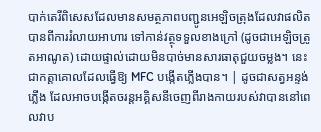បាក់តេរីពិសេសដែលមានសមត្ថភាពបញ្ជូនអេឡិចត្រុងដែលវាផលិតបានពីការរំលាយអាហារ ទៅកាន់វត្ថុទទួលខាងក្រៅ (ដូចជាអេឡិចត្រូតអាណូត) ដោយផ្ទាល់ដោយមិនបាច់មានសារធាតុជួយចម្លង។ នេះជាកត្តាគោលដែលធ្វើឱ្យ MFC បង្កើតភ្លើងបាន។ | ដូចជាសត្វអន្ទង់ភ្លើង ដែលអាចបង្កើតចរន្តអគ្គិសនីចេញពីរាងកាយរបស់វាបាននៅពេលវាប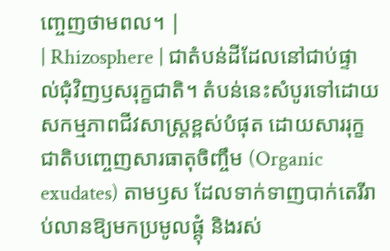ញ្ចេញថាមពល។ |
| Rhizosphere | ជាតំបន់ដីដែលនៅជាប់ផ្ទាល់ជុំវិញឫសរុក្ខជាតិ។ តំបន់នេះសំបូរទៅដោយសកម្មភាពជីវសាស្រ្តខ្ពស់បំផុត ដោយសាររុក្ខជាតិបញ្ចេញសារធាតុចិញ្ចឹម (Organic exudates) តាមឫស ដែលទាក់ទាញបាក់តេរីរាប់លានឱ្យមកប្រមូលផ្តុំ និងរស់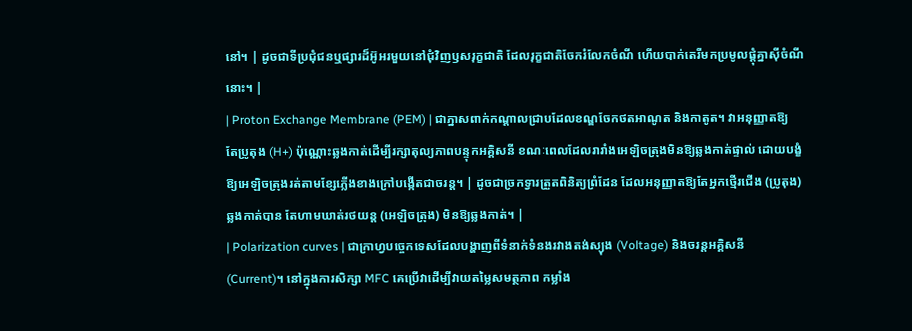នៅ។ | ដូចជាទីប្រជុំជនឬផ្សារដ៏អ៊ូអរមួយនៅជុំវិញឫសរុក្ខជាតិ ដែលរុក្ខជាតិចែករំលែកចំណី ហើយបាក់តេរីមកប្រមូលផ្តុំគ្នាស៊ីចំណីនោះ។ |
| Proton Exchange Membrane (PEM) | ជាភ្នាសពាក់កណ្តាលជ្រាបដែលខណ្ឌចែកថតអាណូត និងកាតូត។ វាអនុញ្ញាតឱ្យតែប្រូតុង (H+) ប៉ុណ្ណោះឆ្លងកាត់ដើម្បីរក្សាតុល្យភាពបន្ទុកអគ្គិសនី ខណៈពេលដែលរារាំងអេឡិចត្រុងមិនឱ្យឆ្លងកាត់ផ្ទាល់ ដោយបង្ខំឱ្យអេឡិចត្រុងរត់តាមខ្សែភ្លើងខាងក្រៅបង្កើតជាចរន្ត។ | ដូចជាច្រកទ្វារត្រួតពិនិត្យព្រំដែន ដែលអនុញ្ញាតឱ្យតែអ្នកថ្មើរជើង (ប្រូតុង) ឆ្លងកាត់បាន តែហាមឃាត់រថយន្ត (អេឡិចត្រុង) មិនឱ្យឆ្លងកាត់។ |
| Polarization curves | ជាក្រាហ្វបច្ចេកទេសដែលបង្ហាញពីទំនាក់ទំនងរវាងតង់ស្យុង (Voltage) និងចរន្តអគ្គិសនី (Current)។ នៅក្នុងការសិក្សា MFC គេប្រើវាដើម្បីវាយតម្លៃសមត្ថភាព កម្លាំង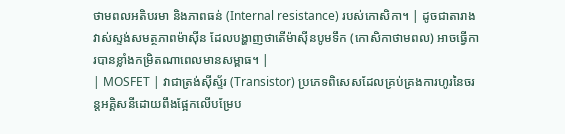ថាមពលអតិបរមា និងភាពធន់ (Internal resistance) របស់កោសិកា។ | ដូចជាតារាងវាស់ស្ទង់សមត្ថភាពម៉ាស៊ីន ដែលបង្ហាញថាតើម៉ាស៊ីនបូមទឹក (កោសិកាថាមពល) អាចធ្វើការបានខ្លាំងកម្រិតណាពេលមានសម្ពាធ។ |
| MOSFET | វាជាត្រង់ស៊ីស្ទ័រ (Transistor) ប្រភេទពិសេសដែលគ្រប់គ្រងការហូរនៃចរន្តអគ្គិសនីដោយពឹងផ្អែកលើបម្រែប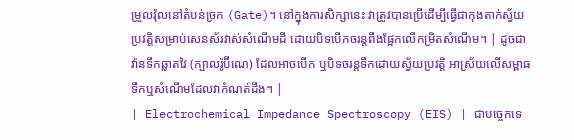ម្រួលវ៉ុលនៅតំបន់ច្រក (Gate)។ នៅក្នុងការសិក្សានេះ វាត្រូវបានប្រើដើម្បីធ្វើជាកុងតាក់ស្វ័យប្រវត្តិសម្រាប់សេនស័រវាស់សំណើមដី ដោយបិទបើកចរន្តពឹងផ្អែកលើកម្រិតសំណើម។ | ដូចជាវ៉ានទឹកឆ្លាតវៃ (ក្បាលរ៉ូប៊ីណេ) ដែលអាចបើក ឬបិទចរន្តទឹកដោយស្វ័យប្រវត្តិ អាស្រ័យលើសម្ពាធទឹកឬសំណើមដែលវាកំណត់ដឹង។ |
| Electrochemical Impedance Spectroscopy (EIS) | ជាបច្ចេកទេ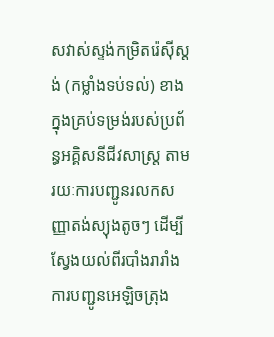សវាស់ស្ទង់កម្រិតរ៉េស៊ីស្តង់ (កម្លាំងទប់ទល់) ខាងក្នុងគ្រប់ទម្រង់របស់ប្រព័ន្ធអគ្គិសនីជីវសាស្រ្ត តាមរយៈការបញ្ជូនរលកសញ្ញាតង់ស្យុងតូចៗ ដើម្បីស្វែងយល់ពីរបាំងរារាំងការបញ្ជូនអេឡិចត្រុង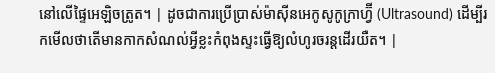នៅលើផ្ទៃអេឡិចត្រូត។ | ដូចជាការប្រើប្រាស់ម៉ាស៊ីនអេកូសូកូក្រាហ្វ៊ី (Ultrasound) ដើម្បីរកមើលថាតើមានកាកសំណល់អ្វីខ្លះកំពុងស្ទះធ្វើឱ្យលំហូរចរន្តដើរយឺត។ |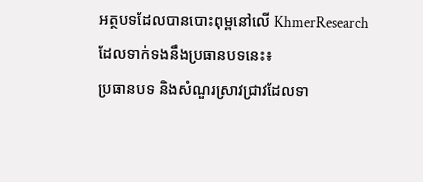អត្ថបទដែលបានបោះពុម្ពនៅលើ KhmerResearch ដែលទាក់ទងនឹងប្រធានបទនេះ៖
ប្រធានបទ និងសំណួរស្រាវជ្រាវដែលទា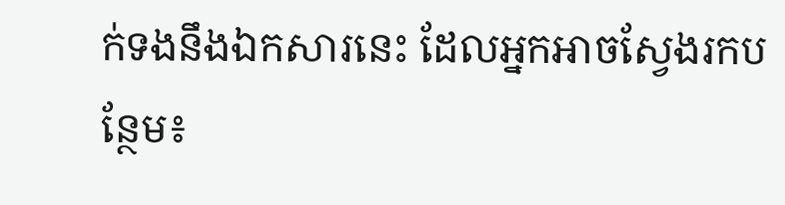ក់ទងនឹងឯកសារនេះ ដែលអ្នកអាចស្វែងរកបន្ថែម៖